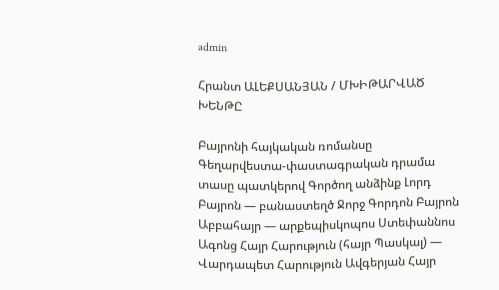admin

Հրանտ ԱԼԵՔՍԱՆՅԱՆ / ՄԽԻԹԱՐՎԱԾ  ԽԵՆԹԸ

Բայրոնի հայկական ռոմանսը Գեղարվեստա-փաստագրական դրամա տասը պատկերով Գործող անձինք Լորդ Բայրոն — բանաստեղծ Ջորջ Գորդոն Բայրոն Աբբահայր — արքեպիսկոպոս Ստեփաննոս Ագոնց Հայր Հարություն (հայր Պասկալ) — Վարդապետ Հարություն Ավգերյան Հայր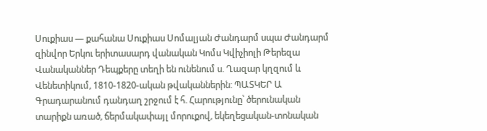Սուքիաս — քահանա Սուքիաս Սոմալյան Ժանդարմ սպա Ժանդարմ զինվոր Երկու երիտասարդ վանական Կոմս Կվիչիոլի Թերեզա Վանականներ Դեպքերը տեղի են ունենում ս. Ղազար կղզում և Վենետիկում, 1810-1820-ական թվականներին: ՊԱՏԿԵՐ Ա Գրադարանում դանդաղ շրջում է հ. Հարությունը՝ ծերունական տարիքն առած, ճերմակափայլ մորուքով, եկեղեցական-տոնական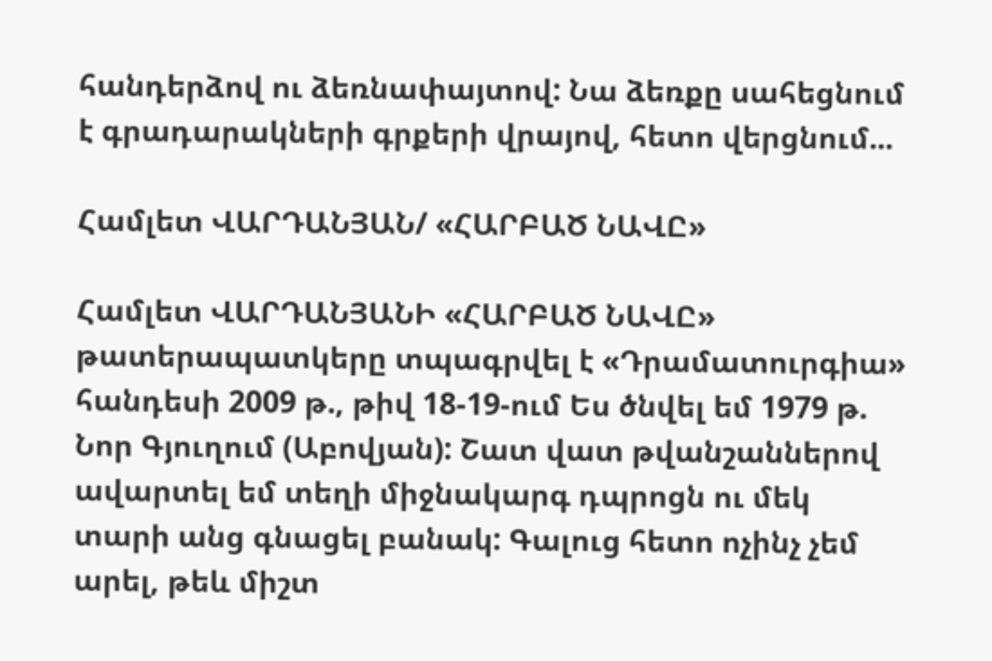հանդերձով ու ձեռնափայտով: Նա ձեռքը սահեցնում է գրադարակների գրքերի վրայով, հետո վերցնում...

Համլետ ՎԱՐԴԱՆՅԱՆ/ «ՀԱՐԲԱԾ ՆԱՎԸ»

Համլետ ՎԱՐԴԱՆՅԱՆԻ «ՀԱՐԲԱԾ ՆԱՎԸ» թատերապատկերը տպագրվել է «Դրամատուրգիա» հանդեսի 2009 թ., թիվ 18-19-ում Ես ծնվել եմ 1979 թ. Նոր Գյուղում (Աբովյան): Շատ վատ թվանշաններով ավարտել եմ տեղի միջնակարգ դպրոցն ու մեկ տարի անց գնացել բանակ: Գալուց հետո ոչինչ չեմ արել, թեև միշտ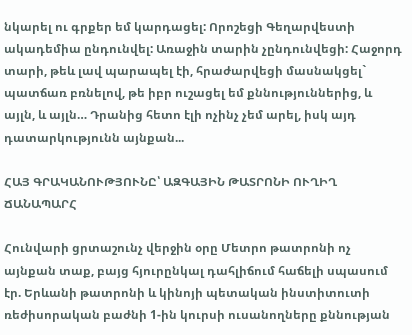նկարել ու գրքեր եմ կարդացել: Որոշեցի Գեղարվեստի ակադեմիա ընդունվել: Առաջին տարին չընդունվեցի: Հաջորդ տարի, թեև լավ պարապել էի, հրաժարվեցի մասնակցել` պատճառ բռնելով, թե իբր ուշացել եմ քննություններից, և այլն, և այլն… Դրանից հետո էլի ոչինչ չեմ արել, իսկ այդ դատարկությունն այնքան...

ՀԱՅ ԳՐԱԿԱՆՈՒԹՅՈՒՆԸ՝ ԱԶԳԱՅԻՆ ԹԱՏՐՈՆԻ ՈՒՂԻՂ ՃԱՆԱՊԱՐՀ

Հունվարի ցրտաշունչ վերջին օրը Մետրո թատրոնի ոչ այնքան տաք, բայց հյուրընկալ դահլիճում հաճելի սպասում էր. Երևանի թատրոնի և կինոյի պետական ինստիտուտի ռեժիսորական բաժնի 1-ին կուրսի ուսանողները քննության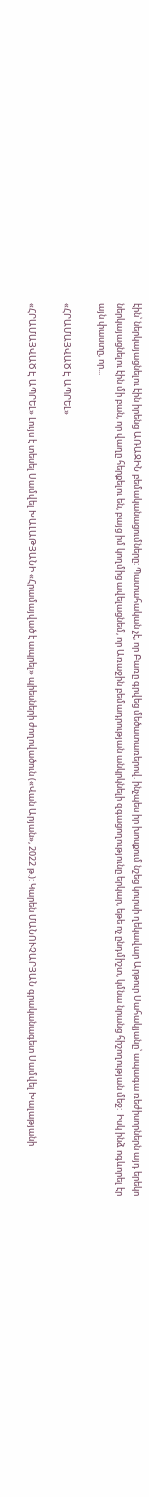էին՝ ներկայացնելու էին իրենց ԱՌԱՋԻՆ բեմականացումները: Պատահական չէ, որ Բառը գրվեց մեծատառերով. ինչպես իր խոսքում նշեց կուրսի ղեկավար Արթուր Սահակյանը՝ ապագա ռեժիսորներն այդ երեկո ներկայացնելու էին մի բան, որ վաղը հերքելու են, բայց իմ կողմից ավելացնեմ, որ Առաջին բեմադրության անկրկնելի զգացողությունը երկար, եթե ոչ ընդմիշտ, կմնա նրանց հիշողության մեջ:  Իսկ ինձ ոգևորել էր այն փաստը, որ...

«ՀՐԱՄԱՅՎԱԾ Է ԱՊՐԵԼ»

«ՀՐԱՄԱՅՎԱԾ Է ԱՊՐԵԼ» Լույս է տեսել Սամվել ԽԱԼԱԹՅԱՆԻ «Հրամայված է ապրել» պիեսների ժողովածուն («Վան Արյան», 2022 թ.): Կարեն ՄԱՆՈՒՉԱՐՅԱՆ գրականագետ Սամվել Խալաթյանի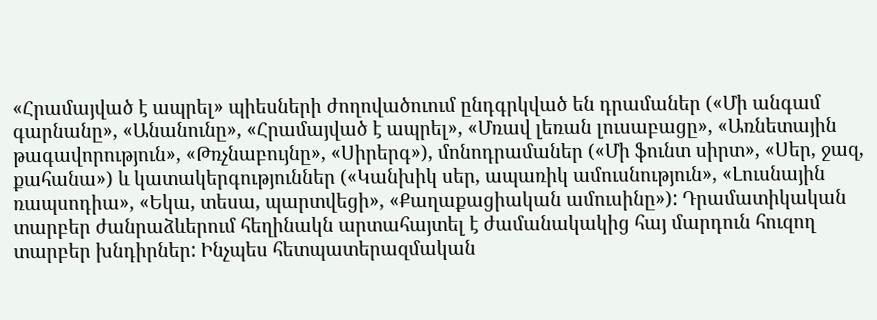«Հրամայված է ապրել» պիեսների ժողովածուում ընդգրկված են դրամաներ («Մի անգամ գարնանը», «Անանունը», «Հրամայված է ապրել», «Մռավ լեռան լուսաբացը», «Առնետային թագավորություն», «Թռչնաբույնը», «Սիրերգ»), մոնոդրամաներ («Մի ֆունտ սիրտ», «Սեր, ջազ, քահանա») և կատակերգություններ («Կանխիկ սեր, ապառիկ ամուսնություն», «Լուսնային ռապսոդիա», «Եկա, տեսա, պարտվեցի», «Քաղաքացիական ամուսինը»): Դրամատիկական տարբեր ժանրաձևերում հեղինակն արտահայտել է ժամանակակից հայ մարդուն հուզող տարբեր խնդիրներ: Ինչպես հետպատերազմական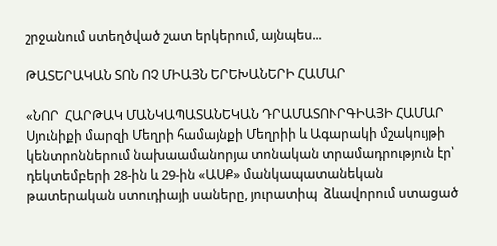շրջանում ստեղծված շատ երկերում, այնպես...

ԹԱՏԵՐԱԿԱՆ ՏՈՆ ՈՉ ՄԻԱՅՆ ԵՐԵԽԱՆԵՐԻ ՀԱՄԱՐ

«ՆՈՐ  ՀԱՐԹԱԿ ՄԱՆԿԱՊԱՏԱՆԵԿԱՆ ԴՐԱՄԱՏՈՒՐԳԻԱՅԻ ՀԱՄԱՐ Սյունիքի մարզի Մեղրի համայնքի Մեղրիի և Ագարակի մշակույթի կենտրոններում նախաամանորյա տոնական տրամադրություն էր՝ դեկտեմբերի 28-ին և 29-ին «ԱՍՔ» մանկապատանեկան թատերական ստուդիայի սաները, յուրատիպ  ձևավորում ստացած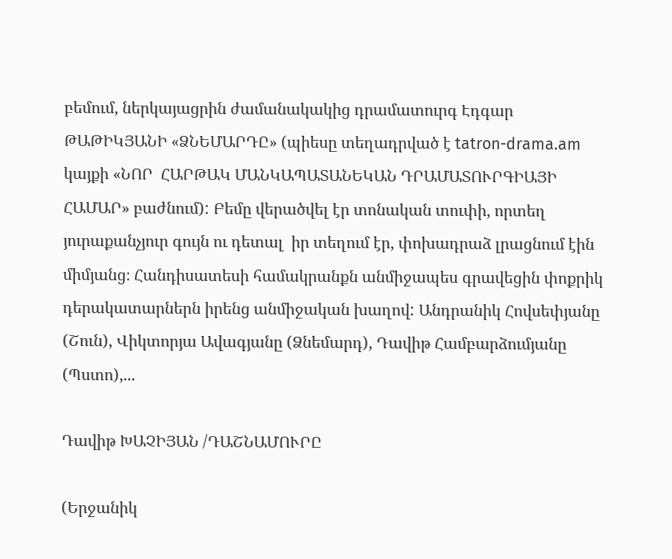բեմում, ներկայացրին ժամանակակից դրամատուրգ Էդգար ԹԱԹԻԿՅԱՆԻ «ՁՆԵՄԱՐԴԸ» (պիեսը տեղադրված է tatron-drama.am կայքի «ՆՈՐ  ՀԱՐԹԱԿ ՄԱՆԿԱՊԱՏԱՆԵԿԱՆ ԴՐԱՄԱՏՈՒՐԳԻԱՅԻ ՀԱՄԱՐ» բաժնում): Բեմը վերածվել էր տոնական տուփի, որտեղ յուրաքանչյուր գույն ու դետալ  իր տեղում էր, փոխադրաձ լրացնում էին միմյանց։ Հանդիսատեսի համակրանքն անմիջապես գրավեցին փոքրիկ դերակատարներն իրենց անմիջական խաղով: Անդրանիկ Հովսեփյանը (Շուն), Վիկտորյա Ավագյանը (Ձնեմարդ), Դավիթ Համբարձումյանը (Պստո),...

Դավիթ ԽԱՉԻՅԱՆ /ԴԱՇՆԱՄՈՒՐԸ

(Երջանիկ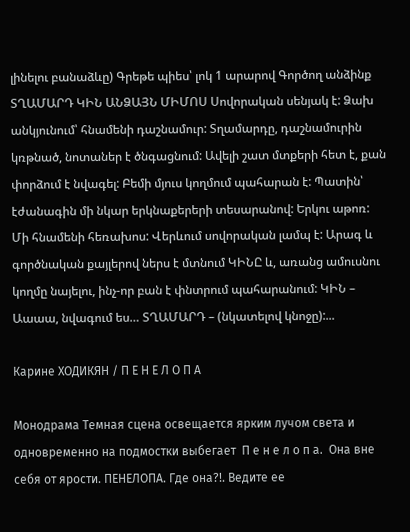լինելու բանաձևը) Գրեթե պիես՝ լոկ 1 արարով Գործող անձինք ՏՂԱՄԱՐԴ ԿԻՆ ԱՆՁԱՅՆ ՄԻՄՈՍ Սովորական սենյակ է: Ձախ անկյունում՝ հնամենի դաշնամուր: Տղամարդը, դաշնամուրին կռթնած, նոտաներ է ծնգացնում: Ավելի շատ մտքերի հետ է, քան փորձում է նվագել: Բեմի մյուս կողմում պահարան է: Պատին՝ էժանագին մի նկար երկնաքերերի տեսարանով: Երկու աթոռ: Մի հնամենի հեռախոս: Վերևում սովորական լամպ է: Արագ և գործնական քայլերով ներս է մտնում ԿԻՆԸ և, առանց ամուսնու կողմը նայելու, ինչ-որ բան է փնտրում պահարանում: ԿԻՆ – Աաաա, նվագում ես… ՏՂԱՄԱՐԴ – (նկատելով կնոջը):...

Карине ХОДИКЯН / П Е Н Е Л О П А

Монодрама Темная сцена освещается ярким лучом света и одновременно на подмостки выбегает  П е н е л о п а.  Она вне себя от ярости. ПЕНЕЛОПА. Где она?!. Ведите ее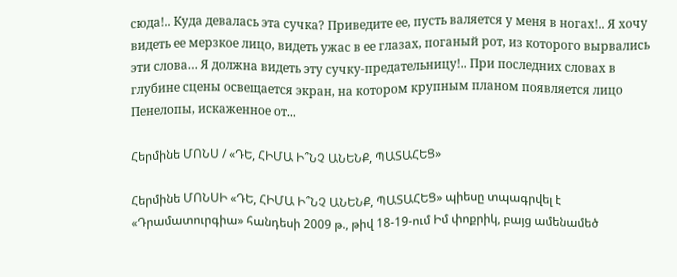сюда!.. Куда девалась эта сучка? Приведите ее, пусть валяется у меня в ногах!.. Я хочу видеть ее мерзкое лицо, видеть ужас в ее глазах, поганый рот, из которого вырвались эти слова… Я должна видеть эту сучку-предательницу!.. При последних словах в глубине сцены освещается экран, на котором крупным планом появляется лицо Пенелопы, искаженное от...

Հերմինե ՄՈՆՍ / «ԴԵ, ՀԻՄԱ Ի՞ՆՉ ԱՆԵՆՔ, ՊԱՏԱՀԵՑ»

Հերմինե ՄՈՆՍԻ «ԴԵ, ՀԻՄԱ Ի՞ՆՉ ԱՆԵՆՔ, ՊԱՏԱՀԵՑ» պիեսը տպագրվել է «Դրամատուրգիա» հանդեսի 2009 թ., թիվ 18-19-ում Իմ փոքրիկ, բայց ամենամեծ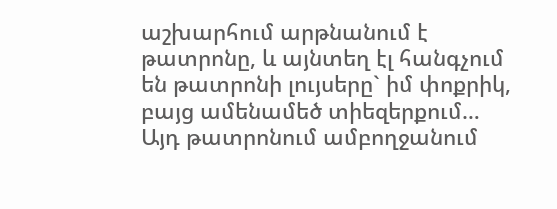աշխարհում արթնանում է թատրոնը, և այնտեղ էլ հանգչում են թատրոնի լույսերը` իմ փոքրիկ, բայց ամենամեծ տիեզերքում… Այդ թատրոնում ամբողջանում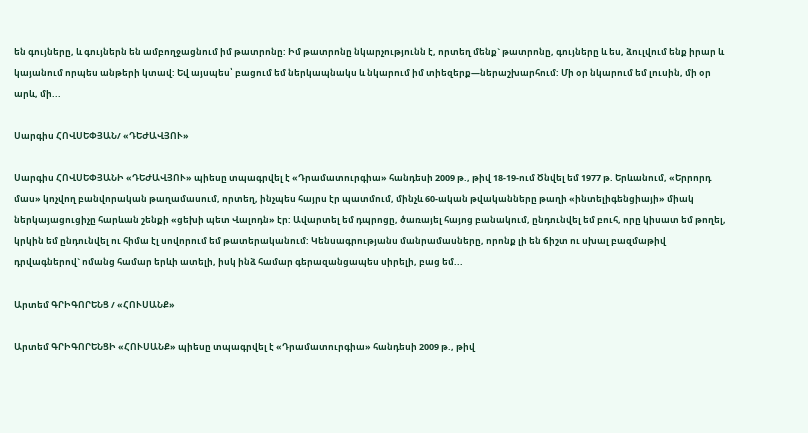են գույները, և գույներն են ամբողջացնում իմ թատրոնը: Իմ թատրոնը նկարչությունն է, որտեղ մենք` թատրոնը, գույները և ես, ձուլվում ենք իրար և կայանում որպես անթերի կտավ: Եվ այսպես՝ բացում եմ ներկապնակս և նկարում իմ տիեզերք—ներաշխարհում: Մի օր նկարում եմ լուսին, մի օր արև, մի...

Սարգիս ՀՈՎՍԵՓՅԱՆ/ «ԴԵԺԱՎՅՈՒ»

Սարգիս ՀՈՎՍԵՓՅԱՆԻ «ԴԵԺԱՎՅՈՒ» պիեսը տպագրվել է «Դրամատուրգիա» հանդեսի 2009 թ., թիվ 18-19-ում Ծնվել եմ 1977 թ. Երևանում, «Երրորդ մաս» կոչվող բանվորական թաղամասում, որտեղ, ինչպես հայրս էր պատմում, մինչև 60-ական թվականները թաղի «ինտելիգենցիայի» միակ ներկայացուցիչը հարևան շենքի «ցեխի պետ Վալոդն» էր: Ավարտել եմ դպրոցը, ծառայել հայոց բանակում, ընդունվել եմ բուհ, որը կիսատ եմ թողել, կրկին եմ ընդունվել ու հիմա էլ սովորում եմ թատերականում: Կենսագրությանս մանրամասները, որոնք լի են ճիշտ ու սխալ բազմաթիվ դրվագներով` ոմանց համար երևի ատելի, իսկ ինձ համար գերազանցապես սիրելի, բաց եմ...

Արտեմ ԳՐԻԳՈՐԵՆՑ / «ՀՈՒՍԱՆՔ»

Արտեմ ԳՐԻԳՈՐԵՆՑԻ «ՀՈՒՍԱՆՔ» պիեսը տպագրվել է «Դրամատուրգիա» հանդեսի 2009 թ., թիվ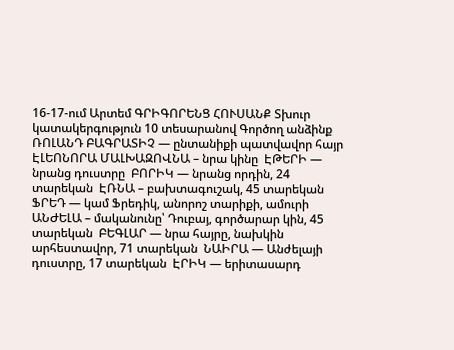16-17-ում Արտեմ ԳՐԻԳՈՐԵՆՑ ՀՈՒՍԱՆՔ Տխուր կատակերգություն 10 տեսարանով Գործող անձինք ՌՈԼԱՆԴ ԲԱԳՐԱՏԻՉ — ընտանիքի պատվավոր հայր ԷԼԵՈՆՈՐԱ ՄԱԼԽԱԶՈՎՆԱ – նրա կինը  ԷԹԵՐԻ — նրանց դուստրը  ԲՈՐԻԿ — նրանց որդին, 24 տարեկան  ԷՌՆԱ – բախտագուշակ, 45 տարեկան  ՖՐԵԴ — կամ Ֆրեդիկ, անորոշ տարիքի, ամուրի  ԱՆԺԵԼԱ – մականունը՝ Դուբայ, գործարար կին, 45 տարեկան  ԲԵԳԼԱՐ — նրա հայրը, նախկին արհեստավոր, 71 տարեկան  ՆԱԻՐԱ — Անժելայի դուստրը, 17 տարեկան  ԷՐԻԿ — երիտասարդ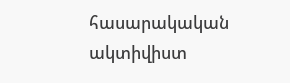հասարակական ակտիվիստ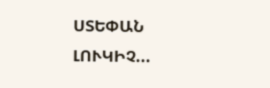ՍՏԵՓԱՆ ԼՈՒԿԻՉ...